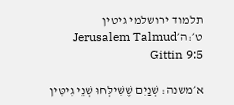תלמוד ירושלמי גיטין ט׳:ה׳Jerusalem Talmud Gittin 9:5

א׳משנה: שְׁנַיִם שֶׁשִּׁילְּחוּ שְׁנֵי גִיטִּין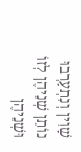שָׁוִין וְנִתְעָרְבוּ נוֹתֵן שְׁנֵיהֶן לְזוֹ וּשְׁנֵיהֶן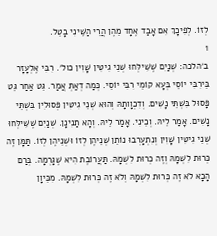לְזוֹ. לְפִיכָךְ אִם אָבַד אֶחָד מֵהֶן הֲרֵי הַשֵּׁינִי בָטֵל.
1
ב׳הלכה: שְׁנַיִם שֶׁשִּׁילְּחוּ שְׁנֵי גִיטִּין שָׁוִין כול׳. רִבִּי אֶלְעָזָר בֵּירִבִּי יוֹסֵי בְּעָא קוֹמֵי רִבִּי יוֹסֵי. כְּמַה דְאַתְּ אֲמַר. גֵּט אַחַר גֵּט פָּסוּל בִּשְׁתֵּי נָשִׁים. וְדִכְוָותָהּ וְהוּא שְׁנֵי גִיטִּין פְּסוּלִין בִּשְׁתֵּי נָשִׁים. אָמַר לֵיהּ. וְכֵינִי. אָמַר לֵיהּ. וְהָא תַנִינָן. שְׁנַיִם שֶׁשִּׁילְּחוּ שְׁנֵי גִיטִּין שָׁוִין וְנִתְעָרְבוּ נוֹתֵן שְׁנֵיהֶן לְזוֹ וּשְׁנֵיהֶן לְזוֹ. תַּמָּן זֶה כְּרוּת לִשְׁמָהּ וְזֶה כְּרוּת לִשְׁמָהּ. תַּעֲרוֹבֶת הִיא שֶׁגָּרְמָה. בְּרַם הָכָא לֹא זֶה כְּרוּת לִשְׁמָהּ וְלֹא זֶה כְּרוּת לִשְׁמָהּ. מִכֵּיוָן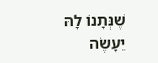שֶׁנְּתָנוֹ לָהּ יֵעָשֶׂה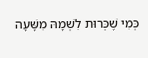כְּמִי שֶׁכְּרוּת לִשְׁמָהּ מִשָּׁעָה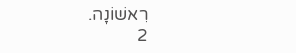רִאשׁוֹנָה.
2